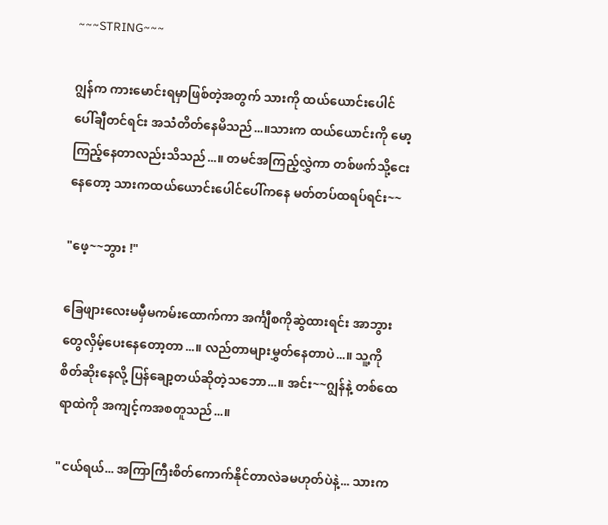~~~STRING~~~

ဂျွန်က ကားမောင်းရမှာဖြစ်တဲ့အတွက် သားကို ထယ်ယောင်းပေါင်ပေါ်ချီတင်ရင်း အသံတိတ်နေမိသည်...။သားက ထယ်ယောင်းကို မော့ကြည့်နေတာလည်းသိသည်...။ တမင်အကြည့်လွှဲကာ တစ်ဖက်သို့ငေးနေတော့ သားကထယ်ယောင်းပေါင်ပေါ်ကနေ မတ်တပ်ထရပ်ရင်း~~

"ဖေ့~~ဘွား !"

ခြေဖျားလေးမမှီမကမ်းထောက်ကာ အင်္ကျီစကိုဆွဲထားရင်း အာဘွားတွေလှိမ့်ပေးနေတော့တာ...။ လည်တာများမွှတ်နေတာပဲ...။ သူ့ကိုစိတ်ဆိုးနေလို့ ပြန်ချော့တယ်ဆိုတဲ့သဘော...။ အင်း~~ဂျွန်နဲ့ တစ်ထေရာထဲကို အကျင့်ကအစတူသည်...။

"ငယ်ရယ်... အကြာကြီးစိတ်ကောက်နိုင်တာလဲခမဟုတ်ပဲနဲ့... သားက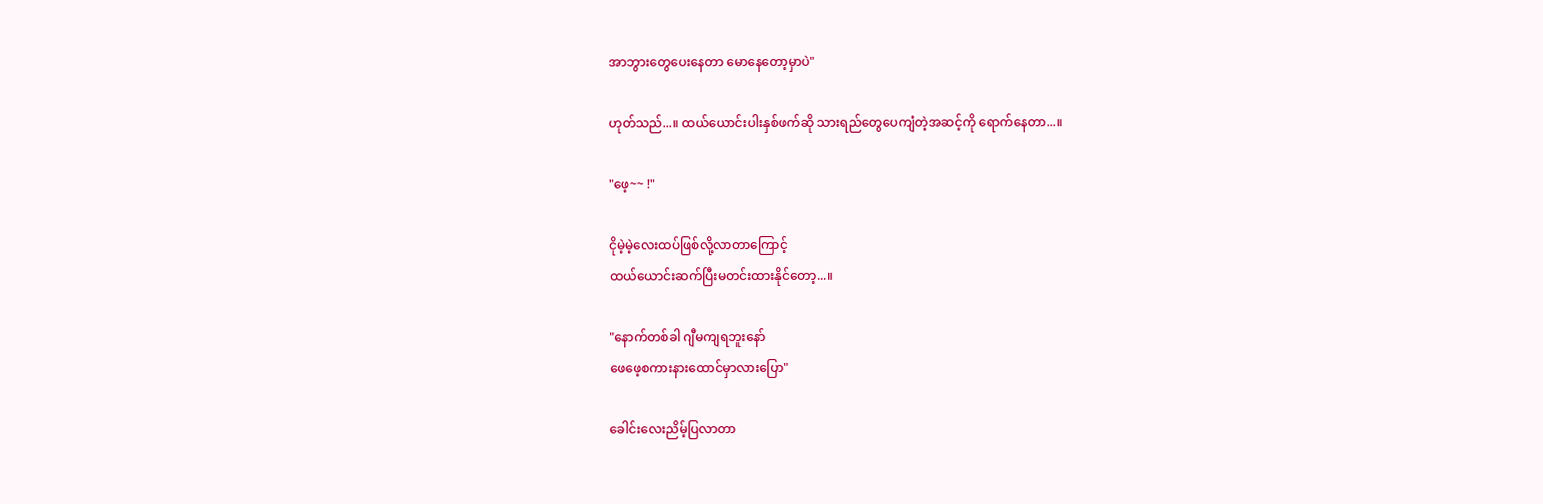အာဘွားတွေပေးနေတာ မောနေတော့မှာပဲ"

ဟုတ်သည်...။ ထယ်ယောင်းပါးနှစ်ဖက်ဆို သားရည်တွေပေကျံတဲ့အဆင့်ကို ရောက်နေတာ...။

"ဖေ့~~ !"

ငိုမဲ့မဲ့လေးထပ်ဖြစ်လို့လာတာကြောင့်
ထယ်ယောင်းဆက်ပြီးမတင်းထားနိုင်တော့...။

"နောက်တစ်ခါ ဂျီမကျရဘူးနော်
ဖေဖေ့စကားနားထောင်မှာလားပြော"

ခေါင်းလေးညိမ့်ပြလာတာ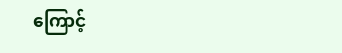ကြောင့်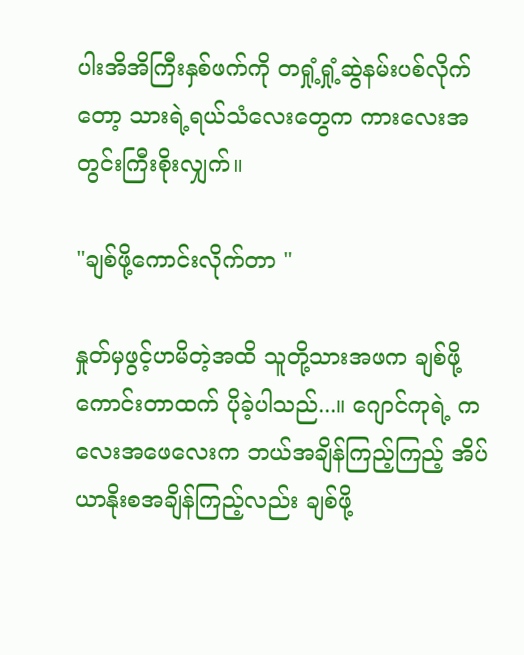ပါးအိအိကြီးနှစ်ဖက်ကို တရှုံ့ရှုံ့ဆွဲနမ်းပစ်လိုက်တော့ သားရဲ့ရယ်သံလေးတွေက ကားလေးအတွင်းကြီးစိုးလျှက်။

"ချစ်ဖို့ကောင်းလိုက်တာ "

နှုတ်မှဖွင့်ဟမိတဲ့အထိ သူတို့သားအဖက ချစ်ဖို့ကောင်းတာထက် ပိုခဲ့ပါသည်...။ ဂျောင်ကုရဲ့ ကလေးအဖေလေးက ဘယ်အချိန်ကြည့်ကြည့် အိပ်ယာနိုးစအချိန်ကြည့်လည်း ချစ်ဖို့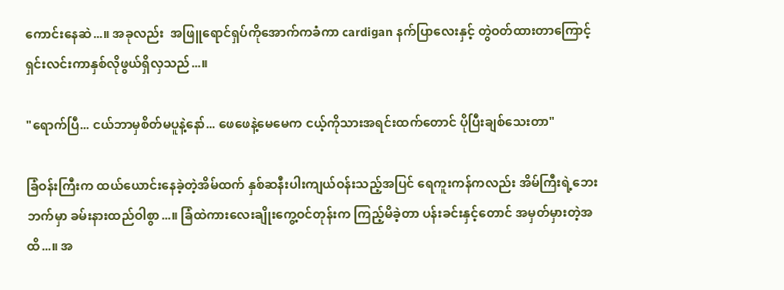ကောင်းနေဆဲ...။ အခုလည်း  အဖြူရောင်ရှပ်ကိုအောက်ကခံကာ cardigan နက်ပြာလေးနှင့် တွဲဝတ်ထားတာကြောင့် ရှင်းလင်းကာနှစ်လိုဖွယ်ရှိလှသည်...။

"ရောက်ပြီ... ငယ်ဘာမှစိတ်မပူနဲ့နော်... ဖေဖေနဲ့မေမေက ငယ့်ကိုသားအရင်းထက်တောင် ပိုပြီးချစ်သေးတာ"

ခြံဝန်းကြီးက ထယ်ယောင်းနေခဲ့တဲ့အိမ်ထက် နှစ်ဆနီးပါးကျယ်ဝန်းသည့်အပြင် ရေကူးကန်ကလည်း အိမ်ကြီးရဲ့ဘေးဘက်မှာ ခမ်းနားထည်ဝါစွာ...။ ခြံထဲကားလေးချိုးကွေ့ဝင်တုန်းက ကြည့်မိခဲ့တာ ပန်းခင်းနှင့်တောင် အမှတ်မှားတဲ့အထိ...။ အ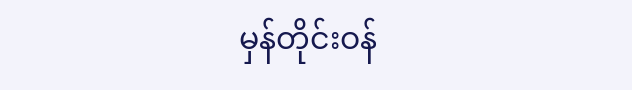မှန်တိုင်းဝန်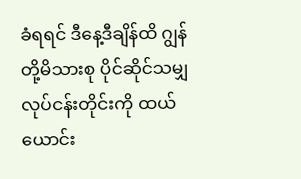ခံရရင် ဒီနေ့ဒီချိန်ထိ ဂျွန်တို့မိသားစု ပိုင်ဆိုင်သမျှလုပ်ငန်းတိုင်းကို ထယ်ယောင်း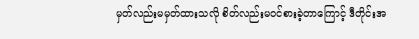မှတ်လည်းမမှတ်ထားသလို စိတ်လည်းမဝင်စားခဲ့တာကြောင့် ဒီတိုင်းအ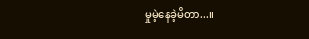မှုမဲ့နေခဲ့မိတာ...။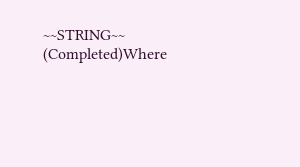~~STRING~~ (Completed)Where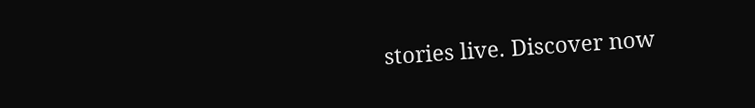stories live. Discover now